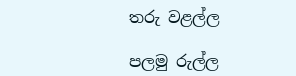තරු වළල්ල

පලමු රුල්ල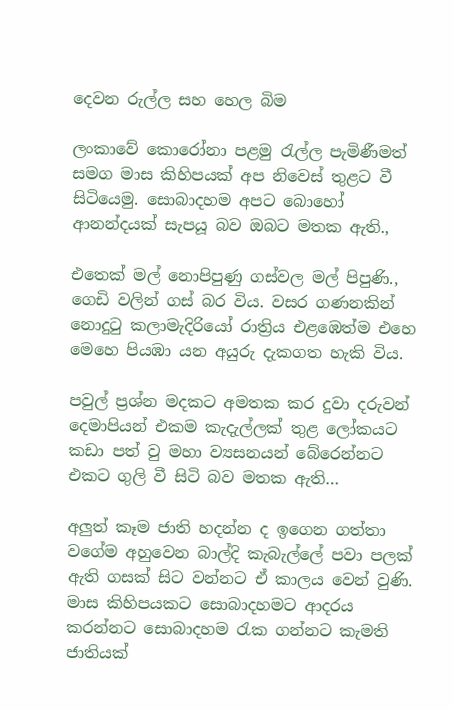දෙවන රුල්ල සහ හෙල බිම

ලංකාවේ කොරෝනා පළමු රැල්ල පැමිණීමත් සමග මාස කිහිපයක් අප නිවෙස් තුළට වී සිටියෙමු. සොබාදහම අපට බොහෝ ආනන්දයක් සැපයූ බව ඔබට මතක ඇති.,

එතෙක් මල් නොපිපුණු ගස්වල මල් පිපුණි., ගෙඩි වලින් ගස් බර විය. වසර ගණනකින් නොදුටු කලාමැදිරියෝ රාත්‍රිය එළඹෙත්ම එහෙ මෙහෙ පියඹා යන අයුරු දැකගත හැකි විය.

පවුල් ප්‍රශ්න මදකට අමතක කර දුවා දරුවන් දෙමාපියන් එකම කැදැල්ලක් තුළ ලෝකයට කඩා පත් වු මහා ව්‍යසනයන් බේරෙන්නට එකට ගුලි වී සිටි බව මතක ඇති…

අලුත් කෑම ජාති හදන්න ද ඉගෙන ගත්තා වගේම අහුවෙන බාල්දි කැබැල්ලේ පවා පලක් ඇති ගසක් සිට වන්නට ඒ කාලය වෙන් වුණි. මාස කිහිපයකට සොබාදහමට ආදරය කරන්නට සොබාදහම රැක ගන්නට කැමති ජාතියක්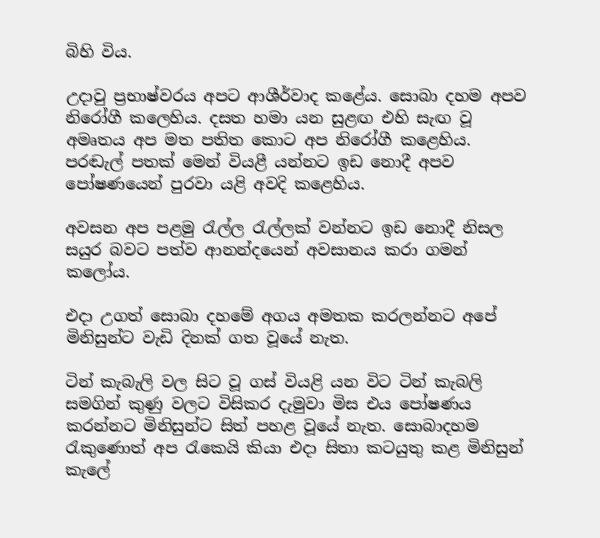බිහි විය.

උදාවු ප්‍රභාෂ්වරය අපට ආශීර්වාද කළේය. සොබා දහම අපව නිරෝගී කලෙහිය. දසත හමා යන සුළඟ එහි සැඟ වූ අමෘතය අප මත පතිත කොට අප නිරෝගී කළෙහිය. පරඬැල් පතක් මෙන් වියළී යන්නට ඉඩ නොදී අපව පෝෂණයෙන් පුරවා යළි අවදි කළෙහිය.

අවසන අප පළමු රැල්ල රැල්ලක් වන්නට ඉඩ නොදී නිසල සයුර බවට පත්ව ආනන්දයෙන් අවසානය කරා ගමන් කලෝය.

එදා උගත් සොබා දහමේ අගය අමතක කරලන්නට අපේ මිනිසුන්ට වැඩි දිනක් ගත වූයේ නැත.

ටින් කැබැලි වල සිට වූ ගස් වියළි යන විට ටින් කැබලි සමගින් කුණු වලට විසිකර දැමුවා මිස එය පෝෂණය කරන්නට මිනිසුන්ට සිත් පහළ වූයේ නැත. සොබාදහම රැකුණොත් අප රැකෙයි කියා එදා සිතා කටයුතු කළ මිනිසුන් කැලේ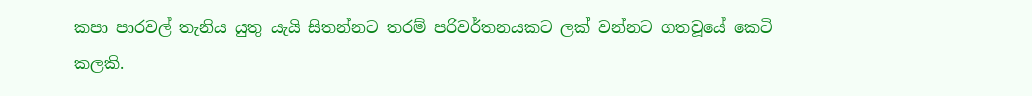කපා පාරවල් තැනිය යුතු යැයි සිතන්නට තරම් පරිවර්තනයකට ලක් වන්නට ගතවූයේ කෙටි කලකි.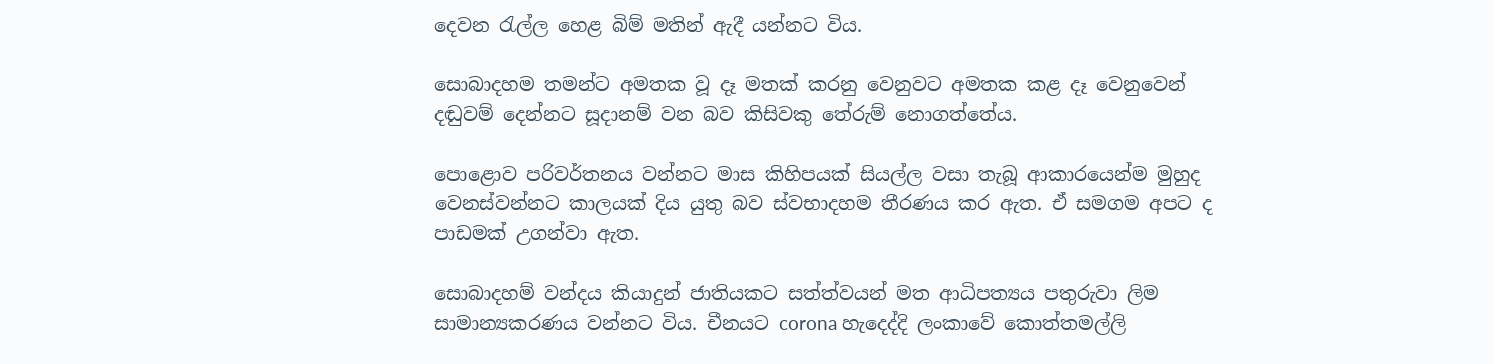දෙවන රැල්ල හෙළ බිම් මතින් ඇදී යන්නට විය.

සොබාදහම තමන්ට අමතක වූ දෑ මතක් කරනු වෙනුවට අමතක කළ දෑ වෙනුවෙන් දඬුවම් දෙන්නට සූදානම් වන බව කිසිවකු තේරුම් නොගත්තේය.

පොළොව පරිවර්තනය වන්නට මාස කිහිපයක් සියල්ල වසා තැබූ ආකාරයෙන්ම මුහුද වෙනස්වන්නට කාලයක් දිය යුතු බව ස්වභාදහම තීරණය කර ඇත. ඒ සමගම අපට ද පාඩමක් උගන්වා ඇත.

සොබාදහම් වන්දය කියාදුන් ජාතියකට සත්ත්වයන් මත ආධිපත්‍යය පතුරුවා ලිම සාමාන්‍යකරණය වන්නට විය. චීනයට corona හැදෙද්දි ලංකාවේ කොත්තමල්ලි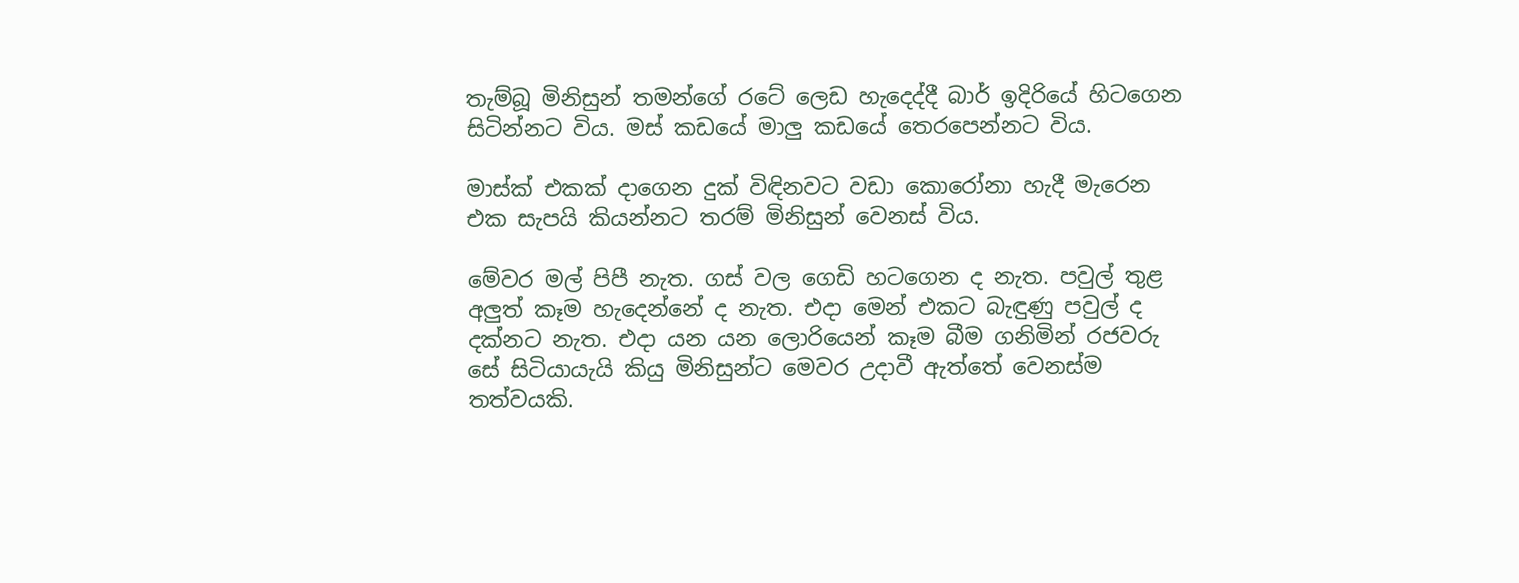තැම්බූ මිනිසුන් තමන්ගේ රටේ ලෙඩ හැදෙද්දී බාර් ඉදිරියේ හිටගෙන සිටින්නට විය. මස් කඩයේ මාලු කඩයේ තෙරපෙන්නට විය.

මාස්ක් එකක් දාගෙන දුක් විඳිනවට වඩා කොරෝනා හැදී මැරෙන එක සැපයි කියන්නට තරම් මිනිසුන් වෙනස් විය.

මේවර මල් පිපී නැත. ගස් වල ගෙඩි හටගෙන ද නැත. පවුල් තුළ අලුත් කෑම හැදෙන්නේ ද නැත. එදා මෙන් එකට බැඳුණු පවුල් ද දක්නට නැත. එදා යන යන ලොරියෙන් කෑම බීම ගනිමින් රජවරු සේ සිටියායැයි කියු මිනිසුන්ට මෙවර උදාවී ඇත්තේ වෙනස්ම තත්වයකි.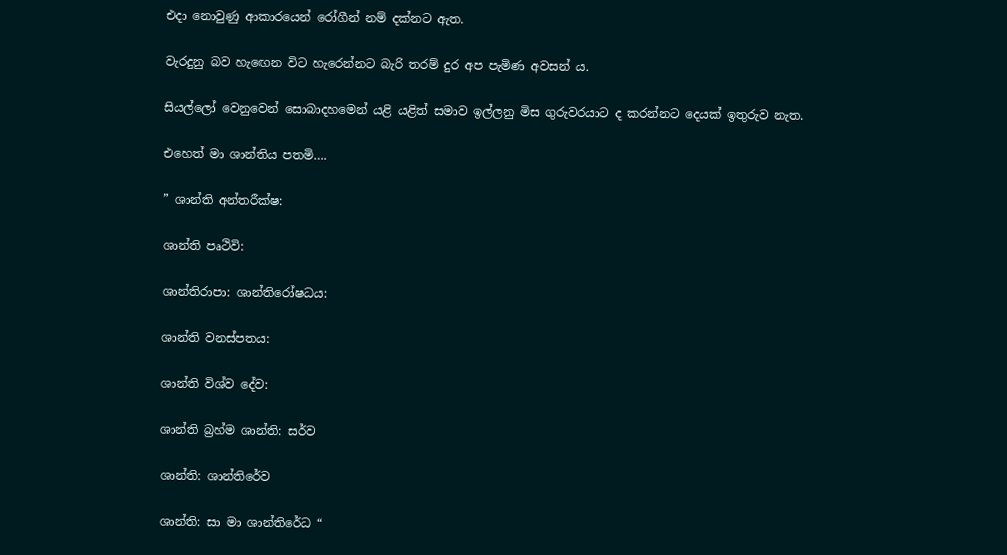එදා නොවුණු ආකාරයෙන් රෝගීන් නම් දක්නට ඇත.

වැරදුනු බව හැඟෙන විට හැරෙන්නට බැරි තරම් දුර අප පැමිණ අවසන් ය.

සියල්ලෝ වෙනුවෙන් සොබාදහමෙන් යළි යළිත් සමාව ඉල්ලනු මිස ගුරුවරයාට ද කරන්නට දෙයක් ඉතුරුව නැත.

එහෙත් මා ශාන්තිය පතමි….

” ශාන්ති අන්තරීක්ෂ:

ශාන්ති පෘථිවි:

ශාන්තිරාපා: ශාන්තිරෝෂධය:

ශාන්ති වනස්පතය:

ශාන්ති විශ්ව දේව:

ශාන්ති බ්‍රහ්ම ශාන්ති: සර්ව

ශාන්ති: ශාන්තිරේව

ශාන්ති: සා මා ශාන්තිරේධ “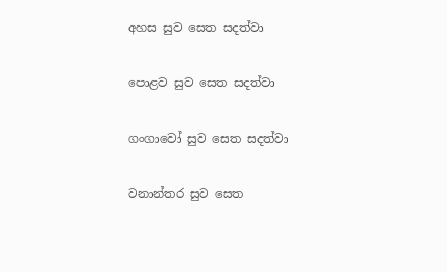අහස සුව සෙත සදත්වා

පොළව සුව සෙත සදත්වා

ගංගාවෝ සුව සෙත සදත්වා

වනාන්තර සුව සෙත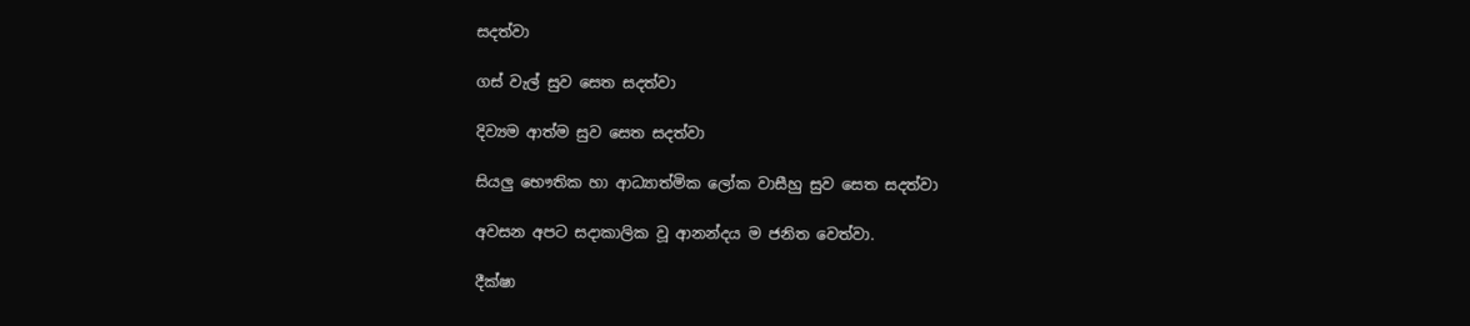සදත්වා

ගස් වැල් සුව සෙත සදත්වා

දිව්‍යම ආත්ම සුව සෙත සදත්වා

සියලු භෞතික හා ආධ්‍යාත්මික ලෝක වාසීහු සුව සෙත සදත්වා

අවසන අපට සදාකාලික වූ ආනන්දය ම ජනිත වෙත්වා.

දීක්ෂා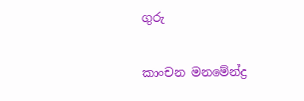ගුරු

කාංචන මනමේන්ද්‍ර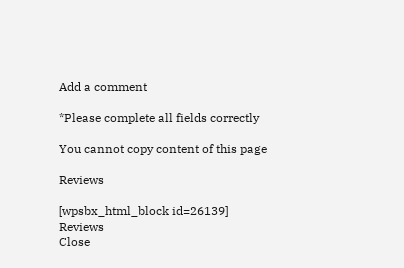Add a comment

*Please complete all fields correctly

You cannot copy content of this page

Reviews

[wpsbx_html_block id=26139]
Reviews
Close